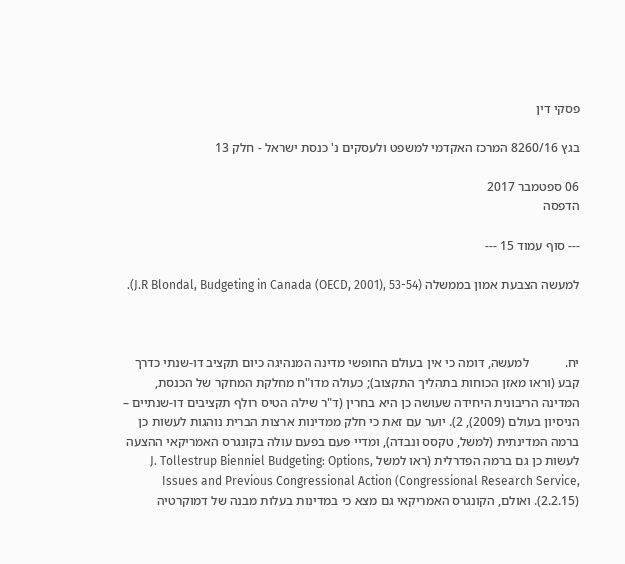פסקי דין

בגץ 8260/16 המרכז האקדמי למשפט ולעסקים נ' כנסת ישראל - חלק 13

06 ספטמבר 2017
הדפסה

--- סוף עמוד 15 ---

למעשה הצבעת אמון בממשלה (J.R Blondal, Budgeting in Canada (OECD, 2001), 53-54).



יח.           למעשה, דומה כי אין בעולם החופשי מדינה המנהיגה כיום תקציב דו-שנתי כדרך קבע (וראו מאזן הכוחות בתהליך התקצוב); כעולה מדו"ח מחלקת המחקר של הכנסת, המדינה הריבונית היחידה שעושה כן היא בחרין (ד"ר שילה הטיס רולף תקציבים דו-שנתיים – הניסיון בעולם (2009), 2). יוער עם זאת כי חלק ממדינות ארצות הברית נוהגות לעשות כן ברמה המדינתית (למשל, טקסס ונבדה), ומדיי פעם בפעם עולה בקונגרס האמריקאי ההצעה לעשות כן גם ברמה הפדרלית (ראו למשל J. Tollestrup Bienniel Budgeting: Options, Issues and Previous Congressional Action (Congressional Research Service, 2.2.15)). ואולם, הקונגרס האמריקאי גם מצא כי במדינות בעלות מבנה של דמוקרטיה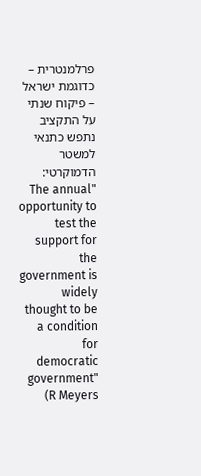פרלמנטרית – כדוגמת ישראל – פיקוח שנתי על התקציב נתפש כתנאי למשטר הדמוקרטי: "The annual opportunity to test the support for the government is widely thought to be a condition for democratic government" (R Meyers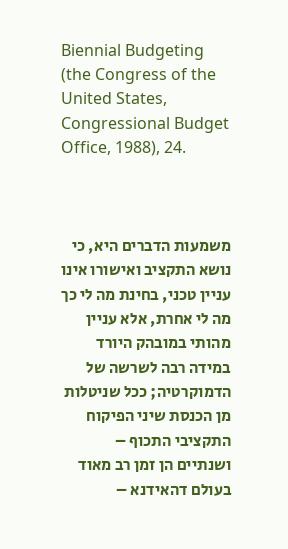Biennial Budgeting (the Congress of the United States, Congressional Budget Office, 1988), 24.



משמעות הדברים היא, כי נושא התקציב ואישורו אינו עניין טכני, בחינת מה לי כך מה לי אחרת, אלא עניין מהותי במובהק היורד במידה רבה לשרשה של הדמוקרטיה; ככל שניטלות מן הכנסת שיני הפיקוח התקציבי התכוף – ושנתיים הן זמן רב מאוד בעולם דהאידנא –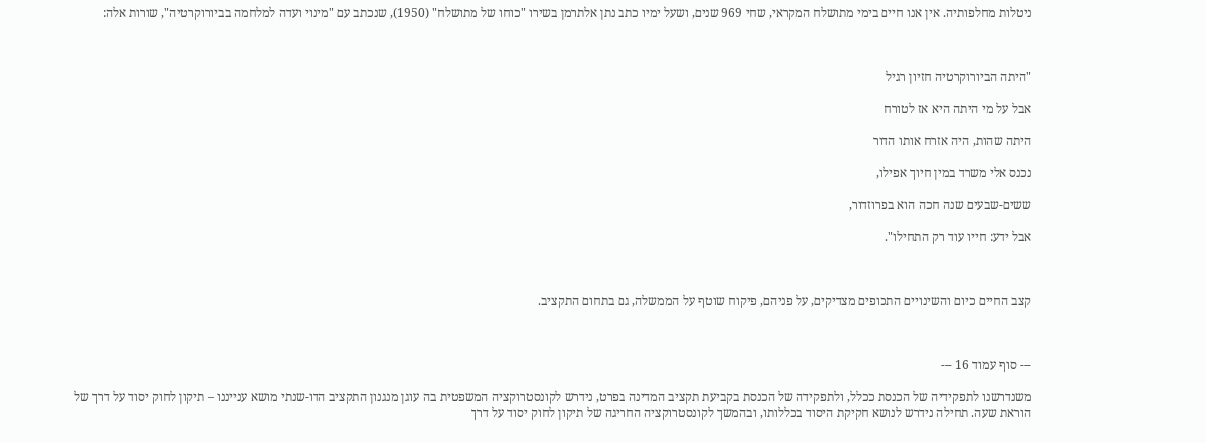ניטלות מחלפותיה. אין אנו חיים בימי מתושלח המקראי, שחי 969 שנים, ושעל ימיו כתב נתן אלתרמן בשירו "כוחו של מתושלח" (1950), שנכתב עם "מינוי ועדה למלחמה בביורוקרטיה", שורות אלה:



"היתה הביורוקרטיה חזיון רגיל

אבל על מי היתה היא אז לטורח

היתה שהות, היה אזרח אותו הדור

נכנס אלי משרד במין חיוך אפילו,

ששים-שבעים שנה חכה הוא בפרוזדור,

אבל ידע: חייו עוד רק התחילו".



קצב החיים כיום והשינויים התכופים מצדיקים, על פניהם, פיקוח שוטף על הממשלה, גם בתחום התקציב.



--- סוף עמוד 16 ---

משנדרשנו לתפקידיה של הכנסת ככלל, ולתפקידה של הכנסת בקביעת תקציב המדינה בפרט, נידרש לקונסטרוקציה המשפטית בה עוגן מנגנון התקציב הדו-שנתי מושא ענייננו – תיקון לחוק יסוד על דרך של הוראת שעה. תחילה נידרש לנושא חקיקת היסוד בכללותו, ובהמשך לקונסטרוקציה החריגה של תיקון לחוק יסוד על דרך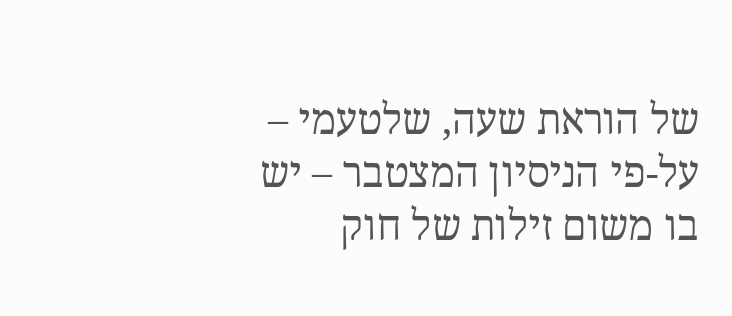של הוראת שעה, שלטעמי – על-פי הניסיון המצטבר – יש בו משום זילות של חוק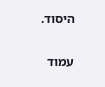היסוד.

עמוד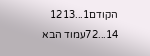הקודם1...1213
14...72עמוד הבא